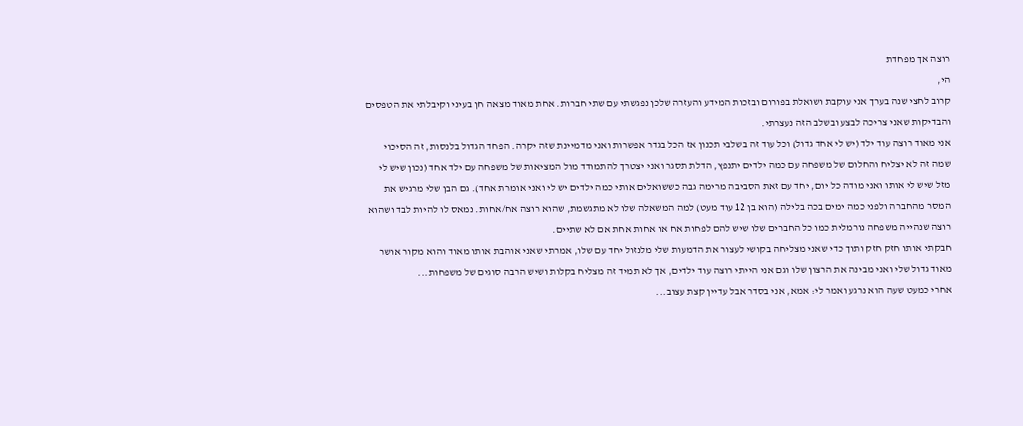רוצה אך מפחדת
הי,
קרוב לחצי שנה בערך אני עוקבת ושואלת בפורום ובזכות המידע והעזרה שלכן נפגשתי עם שתי חברות. אחת מאוד מצאה חן בעיני וקיבלתי את הטפסים והבדיקות שאני צריכה לבצע ובשלב הזה נעצרתי.
אני מאוד רוצה עוד ילד (יש לי אחד גדול) וכל עוד זה בשלבי תכנון אז הכל בגדר אפשרות ואני מדמיינת שזה יקרה. הפחד הגדול בלנסות, זה הסיכוי שמה זה לא יצליח והחלום של משפחה עם כמה ילדים יתנפץ, הדלת תסגר ואני יצטרך להתמודד מול המציאות של משפחה עם ילד אחד (נכון שיש לי מזל שיש לי אותו ואני מודה כל יום, יחד עם זאת הסביבה מרימה גבה כששואלים אותי כמה ילדים יש לי ואני אומרת אחד). גם הבן שלי מרגיש את המסר מהחברה ולפני כמה ימים בכה בלילה (הוא בן 12 עוד מעט) למה המשאלה שלו לא מתגשמת, שהוא רוצה אח/אחות. נמאס לו להיות לבד ושהוא רוצה שנהייה משפחה נורמלית כמו כל החברים שלו שיש להם לפחות אח או אחות אחת אם לא שתיים.
חבקתי אותו חזק חזק ותוך כדי שאני מצליחה בקושי לעצור את הדמעות שלי מלנזול יחד עם שלו, אמרתי שאני אוהבת אותו מאוד והוא מקור אושר מאוד גדול שלי ואני מבינה את הרצון שלו וגם אני הייתי רוצה עוד ילדים, אך לא תמיד זה מצליח בקלות ושיש הרבה סוגים של משפחות...
אחרי כמעט שעה הוא נרגע ואמר לי: אמא, אני בסדר אבל עדיין קצת עצוב...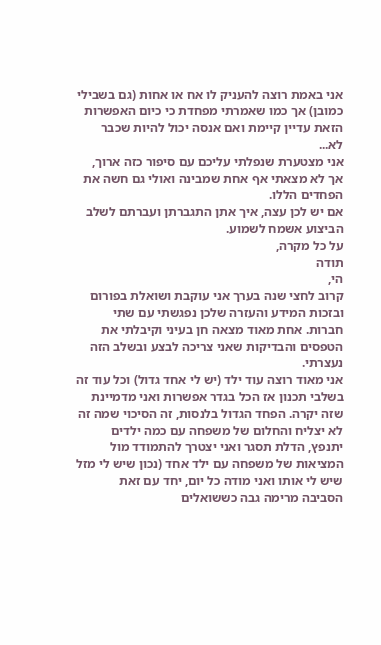אני באמת רוצה להעניק לו אח או אחות (גם בשבילי כמובן) אך כמו שאמרתי מפחדת כי כיום האפשרות הזאת עדיין קיימת ואם אנסה יכול להיות שכבר לא...
אני מצטערת שנפלתי עליכם עם סיפור כזה ארוך, אך לא מצאתי אף אחת שמבינה ואולי גם חשה את הפחדים הללו.
אם יש לכן עצה, איך אתן התגברתן ועברתם לשלב הביצוע אשמח לשמוע.
על כל מקרה,
תודה
הי,
קרוב לחצי שנה בערך אני עוקבת ושואלת בפורום ובזכות המידע והעזרה שלכן נפגשתי עם שתי חברות. אחת מאוד מצאה חן בעיני וקיבלתי את הטפסים והבדיקות שאני צריכה לבצע ובשלב הזה נעצרתי.
אני מאוד רוצה עוד ילד (יש לי אחד גדול) וכל עוד זה בשלבי תכנון אז הכל בגדר אפשרות ואני מדמיינת שזה יקרה. הפחד הגדול בלנסות, זה הסיכוי שמה זה לא יצליח והחלום של משפחה עם כמה ילדים יתנפץ, הדלת תסגר ואני יצטרך להתמודד מול המציאות של משפחה עם ילד אחד (נכון שיש לי מזל שיש לי אותו ואני מודה כל יום, יחד עם זאת הסביבה מרימה גבה כששואלים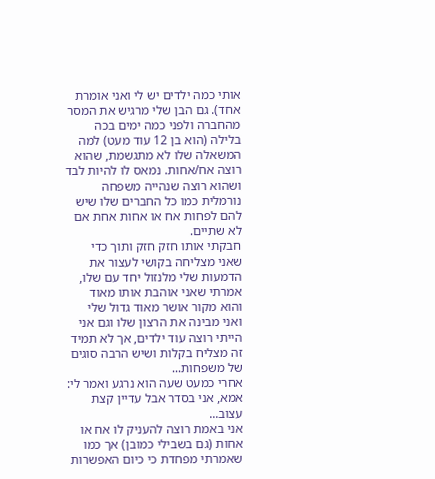אותי כמה ילדים יש לי ואני אומרת אחד). גם הבן שלי מרגיש את המסר מהחברה ולפני כמה ימים בכה בלילה (הוא בן 12 עוד מעט) למה המשאלה שלו לא מתגשמת, שהוא רוצה אח/אחות. נמאס לו להיות לבד ושהוא רוצה שנהייה משפחה נורמלית כמו כל החברים שלו שיש להם לפחות אח או אחות אחת אם לא שתיים.
חבקתי אותו חזק חזק ותוך כדי שאני מצליחה בקושי לעצור את הדמעות שלי מלנזול יחד עם שלו, אמרתי שאני אוהבת אותו מאוד והוא מקור אושר מאוד גדול שלי ואני מבינה את הרצון שלו וגם אני הייתי רוצה עוד ילדים, אך לא תמיד זה מצליח בקלות ושיש הרבה סוגים של משפחות...
אחרי כמעט שעה הוא נרגע ואמר לי: אמא, אני בסדר אבל עדיין קצת עצוב...
אני באמת רוצה להעניק לו אח או אחות (גם בשבילי כמובן) אך כמו שאמרתי מפחדת כי כיום האפשרות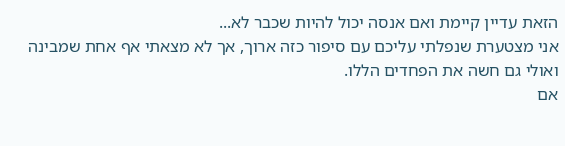הזאת עדיין קיימת ואם אנסה יכול להיות שכבר לא...
אני מצטערת שנפלתי עליכם עם סיפור כזה ארוך, אך לא מצאתי אף אחת שמבינה ואולי גם חשה את הפחדים הללו.
אם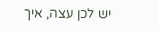יש לכן עצה, איך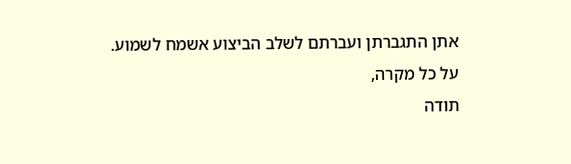אתן התגברתן ועברתם לשלב הביצוע אשמח לשמוע.
על כל מקרה,
תודה